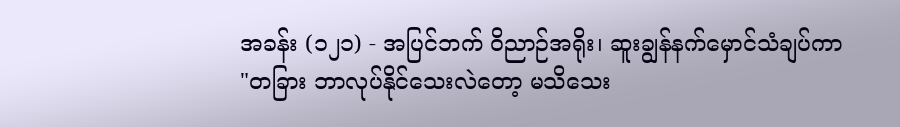အခန်း (၁၂၁) - အပြင်ဘက် ဝိညာဉ်အရိုး၊ ဆူးချွန်နက်မှောင်သံချပ်ကာ
"တခြား ဘာလုပ်နိုင်သေးလဲတော့ မသိသေး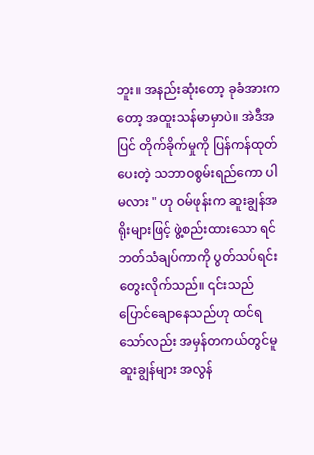ဘူး။ အနည်းဆုံးတော့ ခုခံအားကတော့ အထူးသန်မာမှာပဲ။ အဲဒီအပြင် တိုက်ခိုက်မှုကို ပြန်ကန်ထုတ်ပေးတဲ့ သဘာဝစွမ်းရည်ကော ပါမလား " ဟု ဝမ်ဖုန်းက ဆူးချွန်အရိုးများဖြင့် ဖွဲ့စည်းထားသော ရင်ဘတ်သံချပ်ကာကို ပွတ်သပ်ရင်း တွေးလိုက်သည်။ ၎င်းသည် ပြောင်ချောနေသည်ဟု ထင်ရသော်လည်း အမှန်တကယ်တွင်မူ ဆူးချွန်များ အလွန်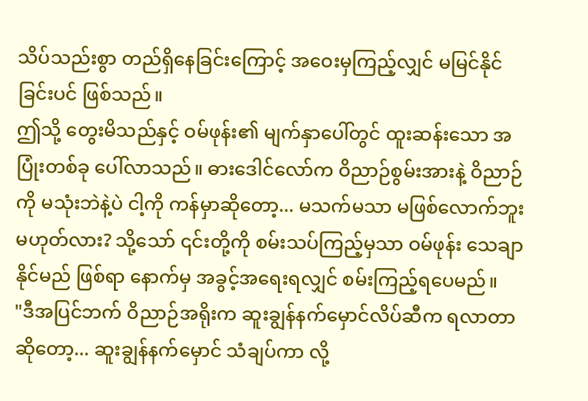သိပ်သည်းစွာ တည်ရှိနေခြင်းကြောင့် အဝေးမှကြည့်လျှင် မမြင်နိုင်ခြင်းပင် ဖြစ်သည်။
ဤသို့ တွေးမိသည်နှင့် ဝမ်ဖုန်း၏ မျက်နှာပေါ်တွင် ထူးဆန်းသော အပြုံးတစ်ခု ပေါ်လာသည်။ ဓားဒေါင်လော်က ဝိညာဉ်စွမ်းအားနဲ့ ဝိညာဉ်ကို မသုံးဘဲနဲ့ပဲ ငါ့ကို ကန်မှာဆိုတော့... မသက်မသာ မဖြစ်လောက်ဘူး မဟုတ်လား? သို့သော် ၎င်းတို့ကို စမ်းသပ်ကြည့်မှသာ ဝမ်ဖုန်း သေချာနိုင်မည် ဖြစ်ရာ နောက်မှ အခွင့်အရေးရလျှင် စမ်းကြည့်ရပေမည်။
"ဒီအပြင်ဘက် ဝိညာဉ်အရိုးက ဆူးချွန်နက်မှောင်လိပ်ဆီက ရလာတာဆိုတော့... ဆူးချွန်နက်မှောင် သံချပ်ကာ လို့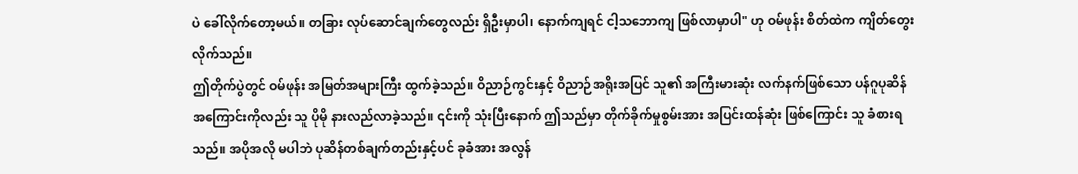ပဲ ခေါ်လိုက်တော့မယ်။ တခြား လုပ်ဆောင်ချက်တွေလည်း ရှိဦးမှာပါ၊ နောက်ကျရင် ငါ့သဘောကျ ဖြစ်လာမှာပါ" ဟု ဝမ်ဖုန်း စိတ်ထဲက ကျိတ်တွေးလိုက်သည်။
ဤတိုက်ပွဲတွင် ဝမ်ဖုန်း အမြတ်အများကြီး ထွက်ခဲ့သည်။ ဝိညာဉ်ကွင်းနှင့် ဝိညာဉ်အရိုးအပြင် သူ၏ အကြီးမားဆုံး လက်နက်ဖြစ်သော ပန်ဂူပုဆိန် အကြောင်းကိုလည်း သူ ပိုမို နားလည်လာခဲ့သည်။ ၎င်းကို သုံးပြီးနောက် ဤသည်မှာ တိုက်ခိုက်မှုစွမ်းအား အပြင်းထန်ဆုံး ဖြစ်ကြောင်း သူ ခံစားရသည်။ အပိုအလို မပါဘဲ ပုဆိန်တစ်ချက်တည်းနှင့်ပင် ခုခံအား အလွန်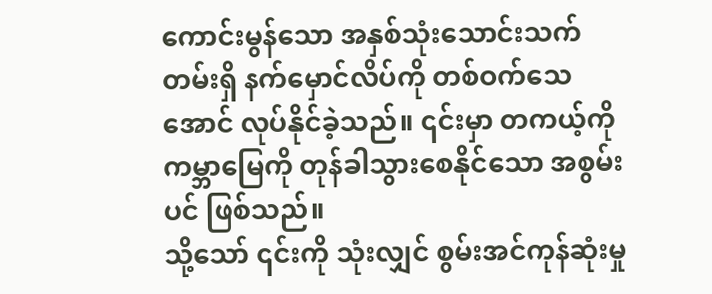ကောင်းမွန်သော အနှစ်သုံးသောင်းသက်တမ်းရှိ နက်မှောင်လိပ်ကို တစ်ဝက်သေအောင် လုပ်နိုင်ခဲ့သည်။ ၎င်းမှာ တကယ့်ကို ကမ္ဘာမြေကို တုန်ခါသွားစေနိုင်သော အစွမ်းပင် ဖြစ်သည်။
သို့သော် ၎င်းကို သုံးလျှင် စွမ်းအင်ကုန်ဆုံးမှု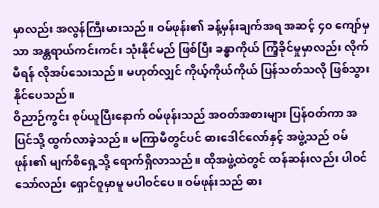မှာလည်း အလွန်ကြီးမားသည်။ ဝမ်ဖုန်း၏ ခန့်မှန်းချက်အရ အဆင့် ၄၀ ကျော်မှသာ အန္တရာယ်ကင်းကင်း သုံးနိုင်မည် ဖြစ်ပြီး ခန္ဓာကိုယ် ကြံ့ခိုင်မှုမှာလည်း လိုက်မီရန် လိုအပ်သေးသည်။ မဟုတ်လျှင် ကိုယ့်ကိုယ်ကိုယ် ပြန်သတ်သလို ဖြစ်သွားနိုင်ပေသည်။
ဝိညာဉ်ကွင်း စုပ်ယူပြီးနောက် ဝမ်ဖုန်းသည် အဝတ်အစားများ ပြန်ဝတ်ကာ အပြင်သို့ ထွက်လာခဲ့သည်။ မကြာမီတွင်ပင် ဓားဒေါင်လော်နှင့် အဖွဲ့သည် ဝမ်ဖုန်း၏ မျက်စိရှေ့သို့ ရောက်ရှိလာသည်။ ထိုအဖွဲ့ထဲတွင် ထန်ဆန်းလည်း ပါဝင်သော်လည်း ရှောင်ဝူမှာမူ မပါဝင်ပေ။ ဝမ်ဖုန်းသည် ဓား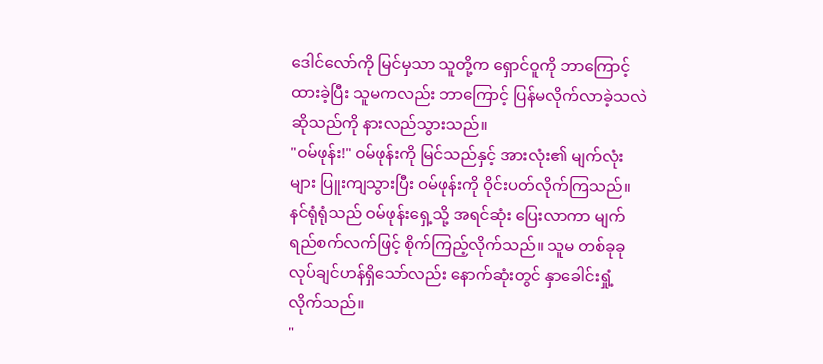ဒေါင်လော်ကို မြင်မှသာ သူတို့က ရှောင်ဝူကို ဘာကြောင့် ထားခဲ့ပြီး သူမကလည်း ဘာကြောင့် ပြန်မလိုက်လာခဲ့သလဲဆိုသည်ကို နားလည်သွားသည်။
"ဝမ်ဖုန်း!" ဝမ်ဖုန်းကို မြင်သည်နှင့် အားလုံး၏ မျက်လုံးများ ပြူးကျသွားပြီး ဝမ်ဖုန်းကို ဝိုင်းပတ်လိုက်ကြသည်။ နင်ရုံရုံသည် ဝမ်ဖုန်းရှေ့သို့ အရင်ဆုံး ပြေးလာကာ မျက်ရည်စက်လက်ဖြင့် စိုက်ကြည့်လိုက်သည်။ သူမ တစ်ခုခု လုပ်ချင်ဟန်ရှိသော်လည်း နောက်ဆုံးတွင် နှာခေါင်းရှုံ့လိုက်သည်။
"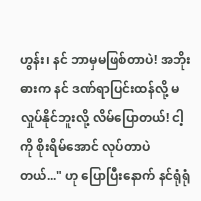ဟွန်း၊ နင် ဘာမှမဖြစ်တာပဲ! အဘိုးဓားက နင် ဒဏ်ရာပြင်းထန်လို့ မလှုပ်နိုင်ဘူးလို့ လိမ်ပြောတယ်! ငါ့ကို စိုးရိမ်အောင် လုပ်တာပဲ တယ်..." ဟု ပြောပြီးနောက် နင်ရုံရုံ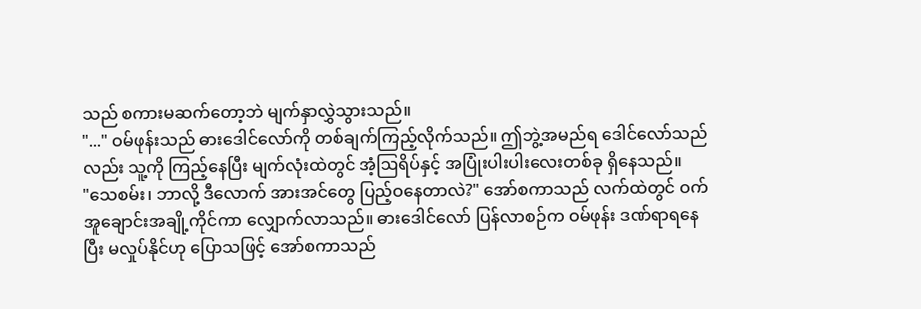သည် စကားမဆက်တော့ဘဲ မျက်နှာလွှဲသွားသည်။
"..." ဝမ်ဖုန်းသည် ဓားဒေါင်လော်ကို တစ်ချက်ကြည့်လိုက်သည်။ ဤဘွဲ့အမည်ရ ဒေါင်လော်သည်လည်း သူ့ကို ကြည့်နေပြီး မျက်လုံးထဲတွင် အံ့ဩရိပ်နှင့် အပြုံးပါးပါးလေးတစ်ခု ရှိနေသည်။
"သေစမ်း၊ ဘာလို့ ဒီလောက် အားအင်တွေ ပြည့်ဝနေတာလဲ?" အော်စကာသည် လက်ထဲတွင် ဝက်အူချောင်းအချို့ကိုင်ကာ လျှောက်လာသည်။ ဓားဒေါင်လော် ပြန်လာစဉ်က ဝမ်ဖုန်း ဒဏ်ရာရနေပြီး မလှုပ်နိုင်ဟု ပြောသဖြင့် အော်စကာသည်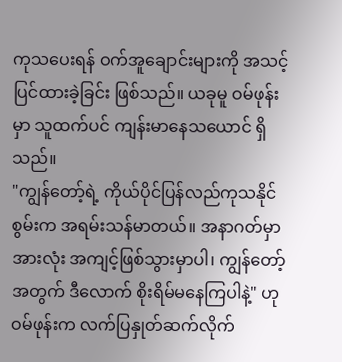ကုသပေးရန် ဝက်အူချောင်းများကို အသင့်ပြင်ထားခဲ့ခြင်း ဖြစ်သည်။ ယခုမူ ဝမ်ဖုန်းမှာ သူထက်ပင် ကျန်းမာနေသယောင် ရှိသည်။
"ကျွန်တော့်ရဲ့ ကိုယ်ပိုင်ပြန်လည်ကုသနိုင်စွမ်းက အရမ်းသန်မာတယ်။ အနာဂတ်မှာ အားလုံး အကျင့်ဖြစ်သွားမှာပါ၊ ကျွန်တော့်အတွက် ဒီလောက် စိုးရိမ်မနေကြပါနဲ့" ဟု ဝမ်ဖုန်းက လက်ပြနှုတ်ဆက်လိုက်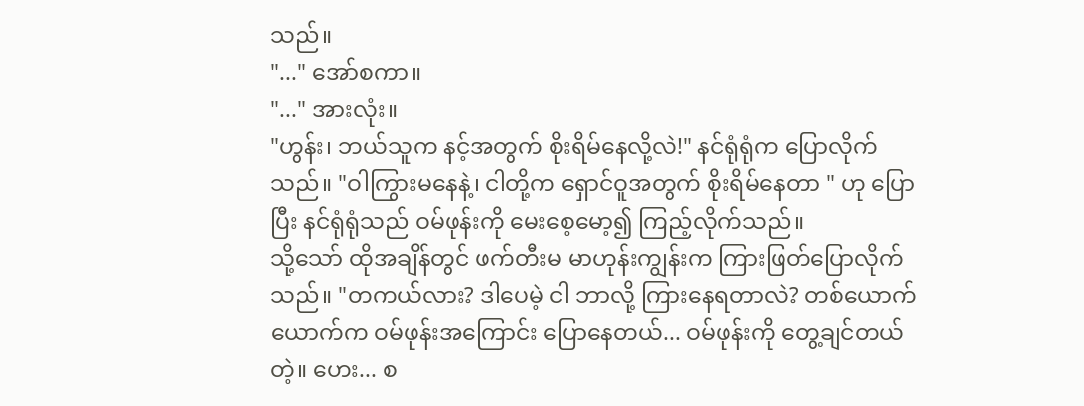သည်။
"..." အော်စကာ။
"..." အားလုံး။
"ဟွန်း၊ ဘယ်သူက နင့်အတွက် စိုးရိမ်နေလို့လဲ!" နင်ရုံရုံက ပြောလိုက်သည်။ "ဝါကြွားမနေနဲ့၊ ငါတို့က ရှောင်ဝူအတွက် စိုးရိမ်နေတာ " ဟု ပြောပြီး နင်ရုံရုံသည် ဝမ်ဖုန်းကို မေးစေ့မော့၍ ကြည့်လိုက်သည်။
သို့သော် ထိုအချိန်တွင် ဖက်တီးမ မာဟုန်းကျွန်းက ကြားဖြတ်ပြောလိုက်သည်။ "တကယ်လား? ဒါပေမဲ့ ငါ ဘာလို့ ကြားနေရတာလဲ? တစ်ယောက်ယောက်က ဝမ်ဖုန်းအကြောင်း ပြောနေတယ်... ဝမ်ဖုန်းကို တွေ့ချင်တယ်တဲ့။ ဟေး... စ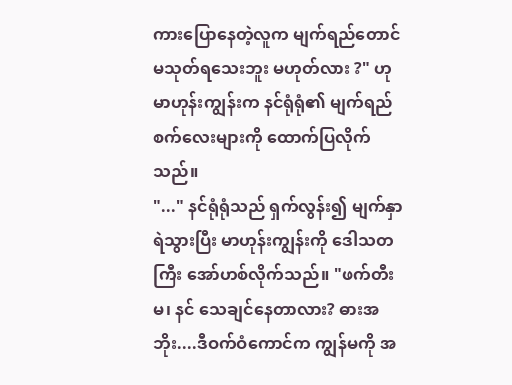ကားပြောနေတဲ့လူက မျက်ရည်တောင် မသုတ်ရသေးဘူး မဟုတ်လား ?" ဟု မာဟုန်းကျွန်းက နင်ရုံရုံ၏ မျက်ရည်စက်လေးများကို ထောက်ပြလိုက်သည်။
"..." နင်ရုံရုံသည် ရှက်လွန်း၍ မျက်နှာရဲသွားပြီး မာဟုန်းကျွန်းကို ဒေါသတကြီး အော်ဟစ်လိုက်သည်။ "ဖက်တီးမ၊ နင် သေချင်နေတာလား? ဓားအဘိုး....ဒီဝက်ဝံကောင်က ကျွန်မကို အ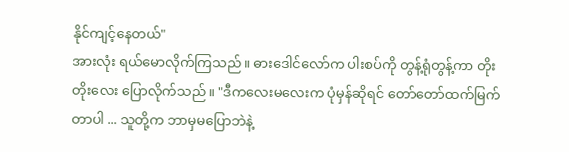နိုင်ကျင့်နေတယ်"
အားလုံး ရယ်မောလိုက်ကြသည်။ ဓားဒေါင်လော်က ပါးစပ်ကို တွန့်ရုံတွန့်ကာ တိုးတိုးလေး ပြောလိုက်သည်။ "ဒီကလေးမလေးက ပုံမှန်ဆိုရင် တော်တော်ထက်မြက်တာပါ ... သူတို့က ဘာမှမပြောဘဲနဲ့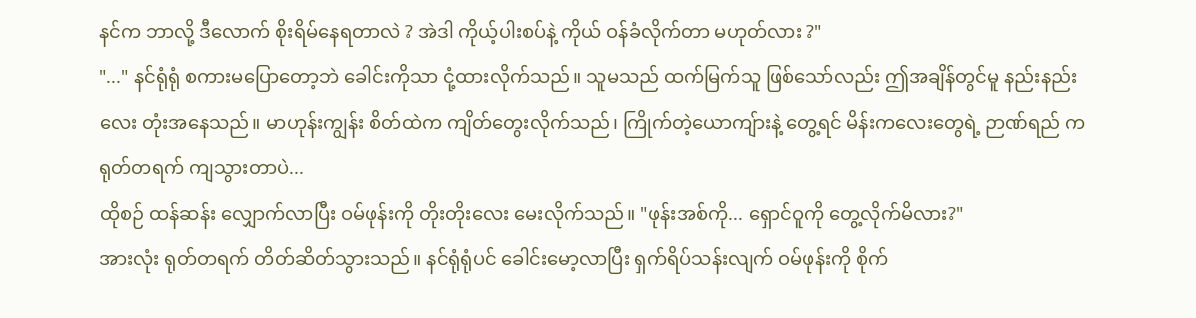နင်က ဘာလို့ ဒီလောက် စိုးရိမ်နေရတာလဲ ? အဲဒါ ကိုယ့်ပါးစပ်နဲ့ ကိုယ် ဝန်ခံလိုက်တာ မဟုတ်လား ?"
"..." နင်ရုံရုံ စကားမပြောတော့ဘဲ ခေါင်းကိုသာ ငုံ့ထားလိုက်သည်။ သူမသည် ထက်မြက်သူ ဖြစ်သော်လည်း ဤအချိန်တွင်မူ နည်းနည်းလေး တုံးအနေသည်။ မာဟုန်းကျွန်း စိတ်ထဲက ကျိတ်တွေးလိုက်သည်၊ ကြိုက်တဲ့ယောကျ်ားနဲ့ တွေ့ရင် မိန်းကလေးတွေရဲ့ ဉာဏ်ရည် က ရုတ်တရက် ကျသွားတာပဲ...
ထိုစဉ် ထန်ဆန်း လျှောက်လာပြီး ဝမ်ဖုန်းကို တိုးတိုးလေး မေးလိုက်သည်။ "ဖုန်းအစ်ကို... ရှောင်ဝူကို တွေ့လိုက်မိလား?"
အားလုံး ရုတ်တရက် တိတ်ဆိတ်သွားသည်။ နင်ရုံရုံပင် ခေါင်းမော့လာပြီး ရှက်ရိပ်သန်းလျက် ဝမ်ဖုန်းကို စိုက်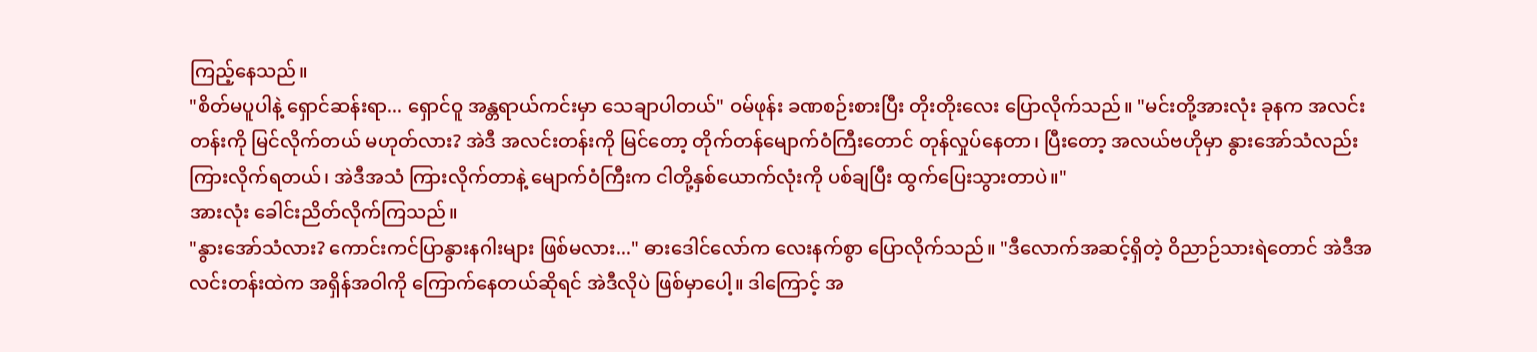ကြည့်နေသည်။
"စိတ်မပူပါနဲ့ ရှောင်ဆန်းရာ... ရှောင်ဝူ အန္တရာယ်ကင်းမှာ သေချာပါတယ်" ဝမ်ဖုန်း ခဏစဉ်းစားပြီး တိုးတိုးလေး ပြောလိုက်သည်။ "မင်းတို့အားလုံး ခုနက အလင်းတန်းကို မြင်လိုက်တယ် မဟုတ်လား? အဲဒီ အလင်းတန်းကို မြင်တော့ တိုက်တန်မျောက်ဝံကြီးတောင် တုန်လှုပ်နေတာ၊ ပြီးတော့ အလယ်ဗဟိုမှာ နွားအော်သံလည်း ကြားလိုက်ရတယ်၊ အဲဒီအသံ ကြားလိုက်တာနဲ့ မျောက်ဝံကြီးက ငါတို့နှစ်ယောက်လုံးကို ပစ်ချပြီး ထွက်ပြေးသွားတာပဲ။"
အားလုံး ခေါင်းညိတ်လိုက်ကြသည်။
"နွားအော်သံလား? ကောင်းကင်ပြာနွားနဂါးများ ဖြစ်မလား..." ဓားဒေါင်လော်က လေးနက်စွာ ပြောလိုက်သည်။ "ဒီလောက်အဆင့်ရှိတဲ့ ဝိညာဉ်သားရဲတောင် အဲဒီအလင်းတန်းထဲက အရှိန်အဝါကို ကြောက်နေတယ်ဆိုရင် အဲဒီလိုပဲ ဖြစ်မှာပေါ့။ ဒါကြောင့် အ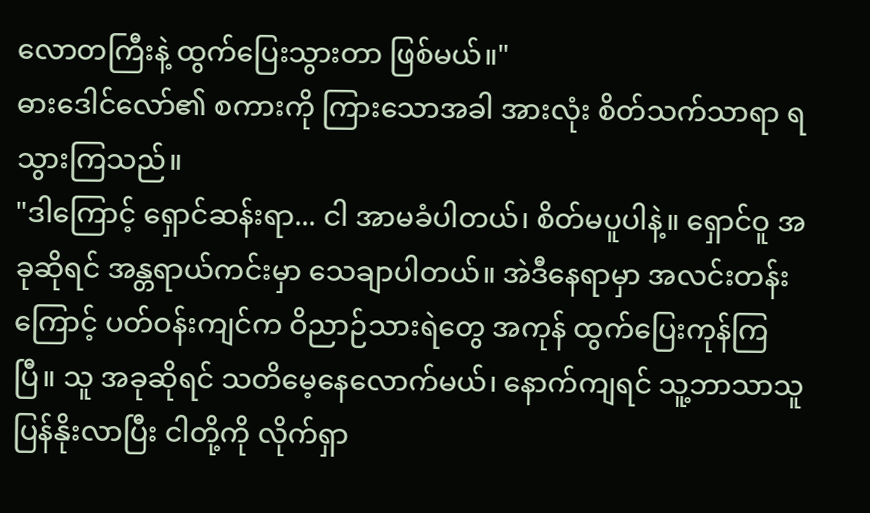လောတကြီးနဲ့ ထွက်ပြေးသွားတာ ဖြစ်မယ်။"
ဓားဒေါင်လော်၏ စကားကို ကြားသောအခါ အားလုံး စိတ်သက်သာရာ ရသွားကြသည်။
"ဒါကြောင့် ရှောင်ဆန်းရာ... ငါ အာမခံပါတယ်၊ စိတ်မပူပါနဲ့။ ရှောင်ဝူ အခုဆိုရင် အန္တရာယ်ကင်းမှာ သေချာပါတယ်။ အဲဒီနေရာမှာ အလင်းတန်းကြောင့် ပတ်ဝန်းကျင်က ဝိညာဉ်သားရဲတွေ အကုန် ထွက်ပြေးကုန်ကြပြီ။ သူ အခုဆိုရင် သတိမေ့နေလောက်မယ်၊ နောက်ကျရင် သူ့ဘာသာသူ ပြန်နိုးလာပြီး ငါတို့ကို လိုက်ရှာ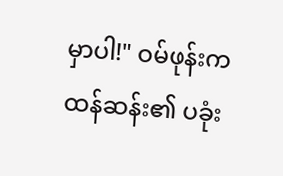မှာပါ!" ဝမ်ဖုန်းက ထန်ဆန်း၏ ပခုံး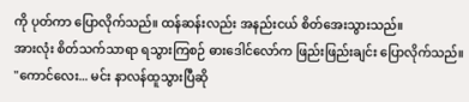ကို ပုတ်ကာ ပြောလိုက်သည်။ ထန်ဆန်းလည်း အနည်းငယ် စိတ်အေးသွားသည်။
အားလုံး စိတ်သက်သာရာ ရသွားကြစဉ် ဓားဒေါင်လော်က ဖြည်းဖြည်းချင်း ပြောလိုက်သည်။ "ကောင်လေး... မင်း နာလန်ထူသွားပြီဆို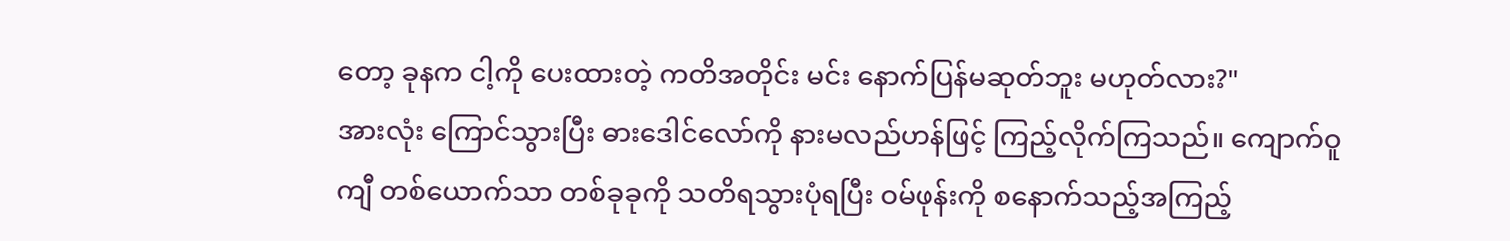တော့ ခုနက ငါ့ကို ပေးထားတဲ့ ကတိအတိုင်း မင်း နောက်ပြန်မဆုတ်ဘူး မဟုတ်လား?"
အားလုံး ကြောင်သွားပြီး ဓားဒေါင်လော်ကို နားမလည်ဟန်ဖြင့် ကြည့်လိုက်ကြသည်။ ကျောက်ဝူကျီ တစ်ယောက်သာ တစ်ခုခုကို သတိရသွားပုံရပြီး ဝမ်ဖုန်းကို စနောက်သည့်အကြည့်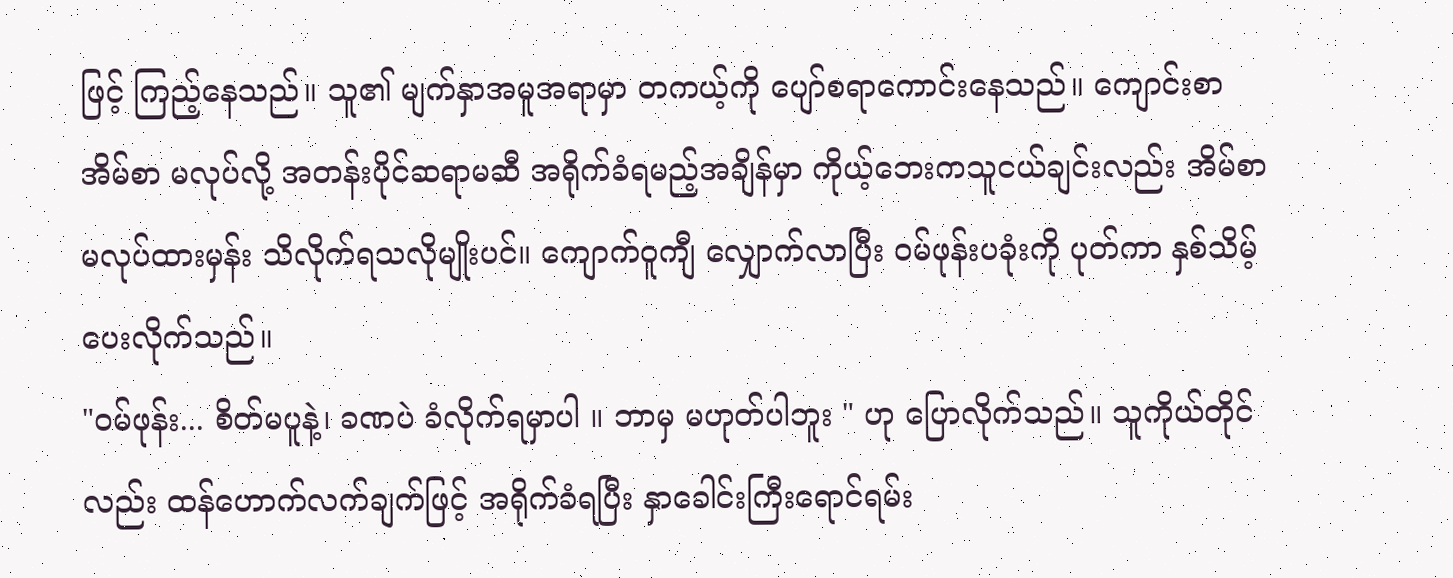ဖြင့် ကြည့်နေသည်။ သူ၏ မျက်နှာအမူအရာမှာ တကယ့်ကို ပျော်စရာကောင်းနေသည်။ ကျောင်းစာအိမ်စာ မလုပ်လို့ အတန်းပိုင်ဆရာမဆီ အရိုက်ခံရမည့်အချိန်မှာ ကိုယ့်ဘေးကသူငယ်ချင်းလည်း အိမ်စာမလုပ်ထားမှန်း သိလိုက်ရသလိုမျိုးပင်။ ကျောက်ဝူကျီ လျှောက်လာပြီး ဝမ်ဖုန်းပခုံးကို ပုတ်ကာ နှစ်သိမ့်ပေးလိုက်သည်။
"ဝမ်ဖုန်း... စိတ်မပူနဲ့၊ ခဏပဲ ခံလိုက်ရမှာပါ ။ ဘာမှ မဟုတ်ပါဘူး " ဟု ပြောလိုက်သည်။ သူကိုယ်တိုင်လည်း ထန်ဟောက်လက်ချက်ဖြင့် အရိုက်ခံရပြီး နှာခေါင်းကြီးရောင်ရမ်း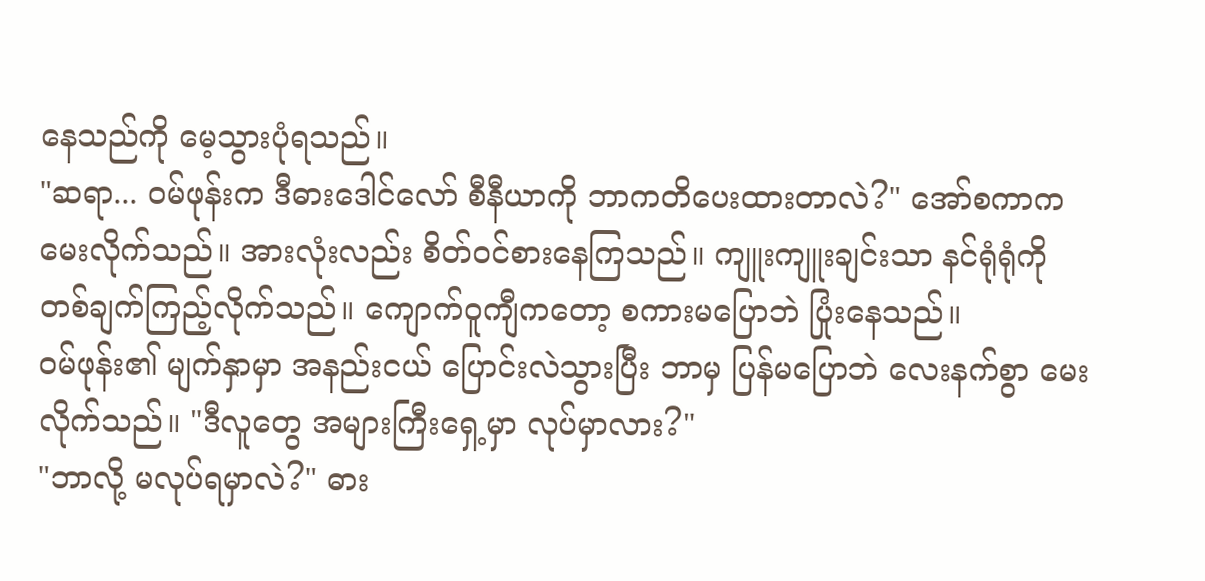နေသည်ကို မေ့သွားပုံရသည်။
"ဆရာ... ဝမ်ဖုန်းက ဒီဓားဒေါင်လော် စီနီယာကို ဘာကတိပေးထားတာလဲ?" အော်စကာက မေးလိုက်သည်။ အားလုံးလည်း စိတ်ဝင်စားနေကြသည်။ ကျူးကျူးချင်းသာ နင်ရုံရုံကို တစ်ချက်ကြည့်လိုက်သည်။ ကျောက်ဝူကျီကတော့ စကားမပြောဘဲ ပြုံးနေသည်။
ဝမ်ဖုန်း၏ မျက်နှာမှာ အနည်းငယ် ပြောင်းလဲသွားပြီး ဘာမှ ပြန်မပြောဘဲ လေးနက်စွာ မေးလိုက်သည်။ "ဒီလူတွေ အများကြီးရှေ့မှာ လုပ်မှာလား?"
"ဘာလို့ မလုပ်ရမှာလဲ?" ဓား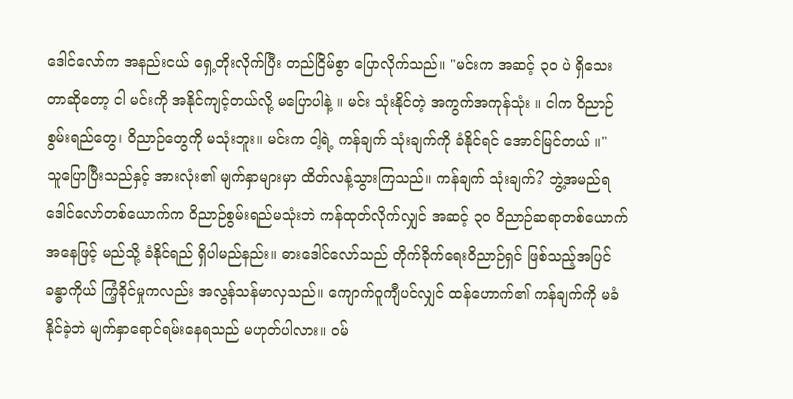ဒေါင်လော်က အနည်းငယ် ရှေ့တိုးလိုက်ပြီး တည်ငြိမ်စွာ ပြောလိုက်သည်။ "မင်းက အဆင့် ၃၀ ပဲ ရှိသေးတာဆိုတော့ ငါ မင်းကို အနိုင်ကျင့်တယ်လို့ မပြောပါနဲ့ ။ မင်း သုံးနိုင်တဲ့ အကွက်အကုန်သုံး ။ ငါက ဝိညာဉ်စွမ်းရည်တွေ၊ ဝိညာဉ်တွေကို မသုံးဘူး။ မင်းက ငါ့ရဲ့ ကန်ချက် သုံးချက်ကို ခံနိုင်ရင် အောင်မြင်တယ် ။"
သူပြောပြီးသည်နှင့် အားလုံး၏ မျက်နှာများမှာ ထိတ်လန့်သွားကြသည်။ ကန်ချက် သုံးချက်? ဘွဲ့အမည်ရ ဒေါင်လော်တစ်ယောက်က ဝိညာဉ်စွမ်းရည်မသုံးဘဲ ကန်ထုတ်လိုက်လျှင် အဆင့် ၃၀ ဝိညာဉ်ဆရာတစ်ယောက်အနေဖြင့် မည်သို့ ခံနိုင်ရည် ရှိပါမည်နည်း။ ဓားဒေါင်လော်သည် တိုက်ခိုက်ရေးဝိညာဉ်ရှင် ဖြစ်သည့်အပြင် ခန္ဓာကိုယ် ကြံ့ခိုင်မှုကလည်း အလွန်သန်မာလှသည်။ ကျောက်ဝူကျီပင်လျှင် ထန်ဟောက်၏ ကန်ချက်ကို မခံနိုင်ခဲ့ဘဲ မျက်နှာရောင်ရမ်းနေရသည် မဟုတ်ပါလား။ ဝမ်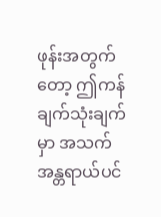ဖုန်းအတွက်တော့ ဤကန်ချက်သုံးချက်မှာ အသက်အန္တရာယ်ပင်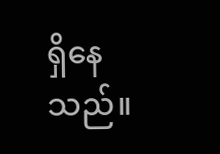ရှိနေသည်။